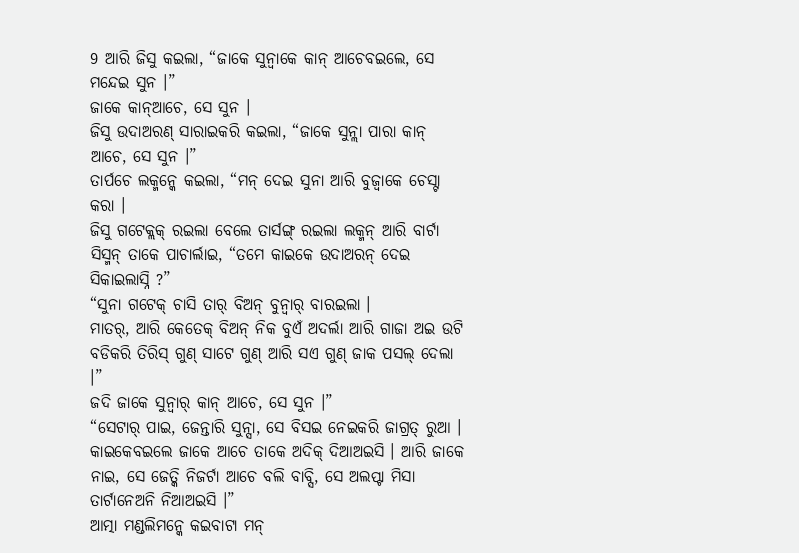9 ଆରି ଜିସୁ କଇଲା, “ଜାକେ ସୁନ୍ବାକେ କାନ୍ ଆଚେବଇଲେ, ସେ ମନ୍ଦେଇ ସୁନ ।”
ଜାକେ କାନ୍ଆଚେ, ସେ ସୁନ ।
ଜିସୁ ଉଦାଅରଣ୍ ସାରାଇକରି କଇଲା, “ଜାକେ ସୁନ୍ଲା ପାରା କାନ୍ ଆଚେ, ସେ ସୁନ ।”
ତାର୍ପଚେ ଲକ୍ମନ୍କେ କଇଲା, “ମନ୍ ଦେଇ ସୁନା ଆରି ବୁଜ୍ବାକେ ଚେସ୍ଟା କରା ।
ଜିସୁ ଗଟେକ୍ଲକ୍ ରଇଲା ବେଲେ ତାର୍ସଙ୍ଗ୍ ରଇଲା ଲକ୍ମନ୍ ଆରି ବାର୍ଟା ସିସ୍ମନ୍ ତାକେ ପାଚାର୍ଲାଇ, “ତମେ କାଇକେ ଉଦାଅରନ୍ ଦେଇ ସିକାଇଲାସ୍ନି ?”
“ସୁନା ଗଟେକ୍ ଚାସି ତାର୍ ବିଅନ୍ ବୁନ୍ବାର୍ ବାରଇଲା ।
ମାତର୍, ଆରି କେତେକ୍ ବିଅନ୍ ନିକ ବୁଏଁ ଅଦର୍ଲା ଆରି ଗାଜା ଅଇ ଉଟି ବଡିକରି ତିରିସ୍ ଗୁଣ୍ ସାଟେ ଗୁଣ୍ ଆରି ସଏ ଗୁଣ୍ ଜାକ ପସଲ୍ ଦେଲା ।”
ଜଦି ଜାକେ ସୁନ୍ବାର୍ କାନ୍ ଆଚେ, ସେ ସୁନ ।”
“ସେଟାର୍ ପାଇ, ଜେନ୍ତାରି ସୁନ୍ସା, ସେ ବିସଇ ନେଇକରି ଜାଗ୍ରତ୍ ରୁଆ । କାଇକେବଇଲେ ଜାକେ ଆଚେ ତାକେ ଅଦିକ୍ ଦିଆଅଇସି । ଆରି ଜାକେ ନାଇ, ସେ ଜେତ୍କି ନିଜର୍ଟା ଆଚେ ବଲି ବାବ୍ସି, ସେ ଅଲପ୍ଟା ମିସା ତାର୍ଟାନେଅନି ନିଆଅଇସି ।”
ଆତ୍ମା ମଣ୍ଡଲିମନ୍କେ କଇବାଟା ମନ୍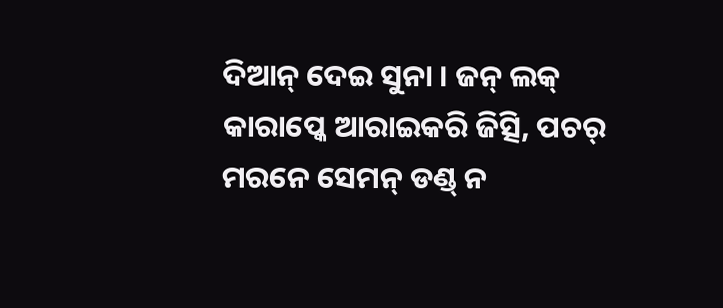ଦିଆନ୍ ଦେଇ ସୁନା । ଜନ୍ ଲକ୍ କାରାପ୍କେ ଆରାଇକରି ଜିତ୍ସି, ପଚର୍ ମରନେ ସେମନ୍ ଡଣ୍ଡ୍ ନ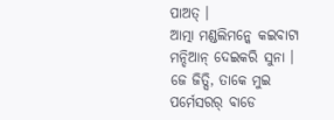ପାଅତ୍ ।
ଆତ୍ମା ମଣ୍ଡଲିମନ୍କେ କଇବାଟା ମନ୍ଦିଆନ୍ ଦେଇକରି ସୁନା । ଜେ ଜିତ୍ସି, ତାକେ ମୁଇ ପର୍ମେସରର୍ ବାଡେ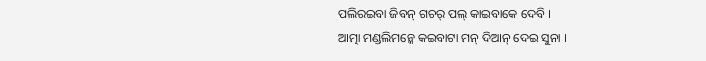ପଲିରଇବା ଜିବନ୍ ଗଚର୍ ପଲ୍ କାଇବାକେ ଦେବି ।
ଆତ୍ମା ମଣ୍ଡଲିମନ୍କେ କଇବାଟା ମନ୍ ଦିଆନ୍ ଦେଇ ସୁନା ।